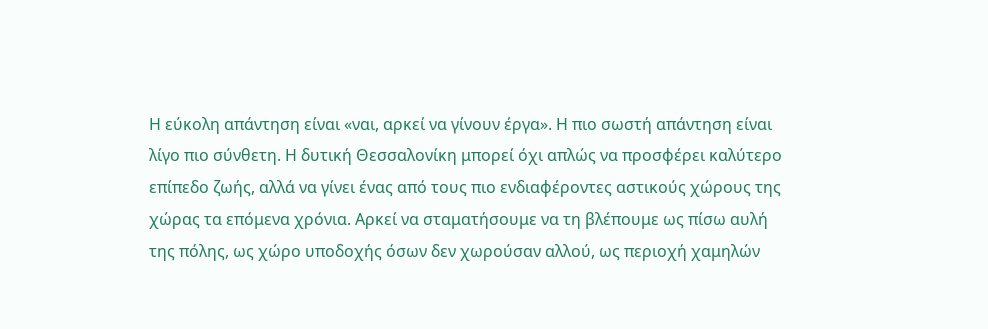Η εύκολη απάντηση είναι «ναι, αρκεί να γίνουν έργα». Η πιο σωστή απάντηση είναι λίγο πιο σύνθετη. Η δυτική Θεσσαλονίκη μπορεί όχι απλώς να προσφέρει καλύτερο επίπεδο ζωής, αλλά να γίνει ένας από τους πιο ενδιαφέροντες αστικούς χώρους της χώρας τα επόμενα χρόνια. Αρκεί να σταματήσουμε να τη βλέπουμε ως πίσω αυλή της πόλης, ως χώρο υποδοχής όσων δεν χωρούσαν αλλού, ως περιοχή χαμηλών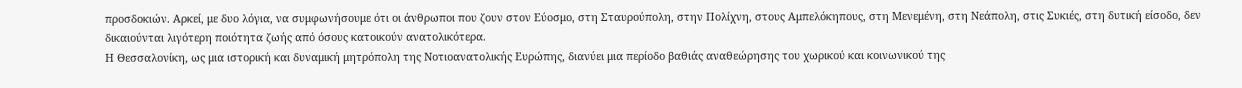προσδοκιών. Αρκεί, με δυο λόγια, να συμφωνήσουμε ότι οι άνθρωποι που ζουν στον Εύοσμο, στη Σταυρούπολη, στην Πολίχνη, στους Αμπελόκηπους, στη Μενεμένη, στη Νεάπολη, στις Συκιές, στη δυτική είσοδο, δεν δικαιούνται λιγότερη ποιότητα ζωής από όσους κατοικούν ανατολικότερα.
Η Θεσσαλονίκη, ως μια ιστορική και δυναμική μητρόπολη της Νοτιοανατολικής Ευρώπης, διανύει μια περίοδο βαθιάς αναθεώρησης του χωρικού και κοινωνικού της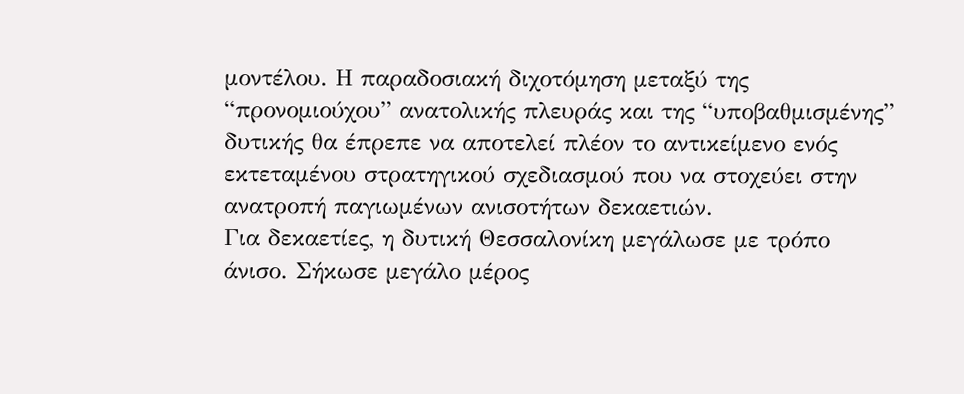μοντέλου. Η παραδοσιακή διχοτόμηση μεταξύ της “προνομιούχου” ανατολικής πλευράς και της “υποβαθμισμένης” δυτικής θα έπρεπε να αποτελεί πλέον το αντικείμενο ενός εκτεταμένου στρατηγικού σχεδιασμού που να στοχεύει στην ανατροπή παγιωμένων ανισοτήτων δεκαετιών.
Για δεκαετίες, η δυτική Θεσσαλονίκη μεγάλωσε με τρόπο άνισο. Σήκωσε μεγάλο μέρος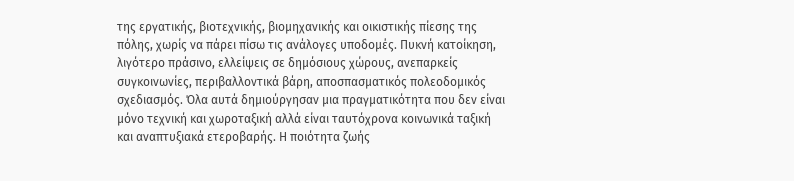της εργατικής, βιοτεχνικής, βιομηχανικής και οικιστικής πίεσης της πόλης, χωρίς να πάρει πίσω τις ανάλογες υποδομές. Πυκνή κατοίκηση, λιγότερο πράσινο, ελλείψεις σε δημόσιους χώρους, ανεπαρκείς συγκοινωνίες, περιβαλλοντικά βάρη, αποσπασματικός πολεοδομικός σχεδιασμός. Όλα αυτά δημιούργησαν μια πραγματικότητα που δεν είναι μόνο τεχνική και χωροταξική αλλά είναι ταυτόχρονα κοινωνικά ταξική και αναπτυξιακά ετεροβαρής. Η ποιότητα ζωής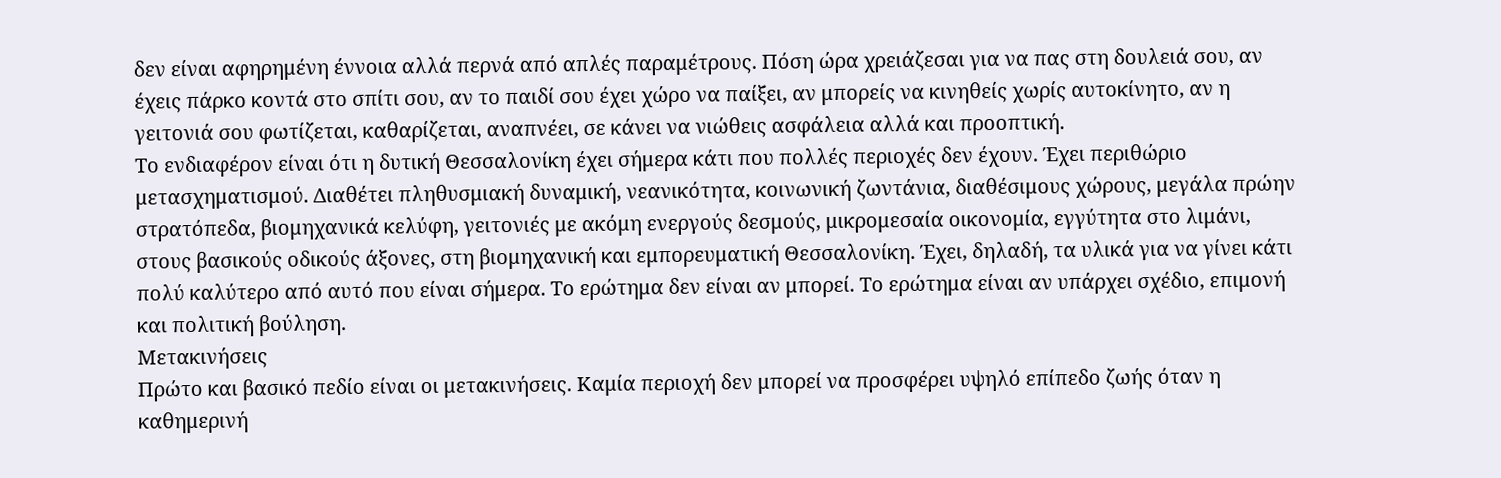δεν είναι αφηρημένη έννοια αλλά περνά από απλές παραμέτρους. Πόση ώρα χρειάζεσαι για να πας στη δουλειά σου, αν έχεις πάρκο κοντά στο σπίτι σου, αν το παιδί σου έχει χώρο να παίξει, αν μπορείς να κινηθείς χωρίς αυτοκίνητο, αν η γειτονιά σου φωτίζεται, καθαρίζεται, αναπνέει, σε κάνει να νιώθεις ασφάλεια αλλά και προοπτική.
Το ενδιαφέρον είναι ότι η δυτική Θεσσαλονίκη έχει σήμερα κάτι που πολλές περιοχές δεν έχουν. Έχει περιθώριο μετασχηματισμού. Διαθέτει πληθυσμιακή δυναμική, νεανικότητα, κοινωνική ζωντάνια, διαθέσιμους χώρους, μεγάλα πρώην στρατόπεδα, βιομηχανικά κελύφη, γειτονιές με ακόμη ενεργούς δεσμούς, μικρομεσαία οικονομία, εγγύτητα στο λιμάνι, στους βασικούς οδικούς άξονες, στη βιομηχανική και εμπορευματική Θεσσαλονίκη. Έχει, δηλαδή, τα υλικά για να γίνει κάτι πολύ καλύτερο από αυτό που είναι σήμερα. Το ερώτημα δεν είναι αν μπορεί. Το ερώτημα είναι αν υπάρχει σχέδιο, επιμονή και πολιτική βούληση.
Μετακινήσεις
Πρώτο και βασικό πεδίο είναι οι μετακινήσεις. Καμία περιοχή δεν μπορεί να προσφέρει υψηλό επίπεδο ζωής όταν η καθημερινή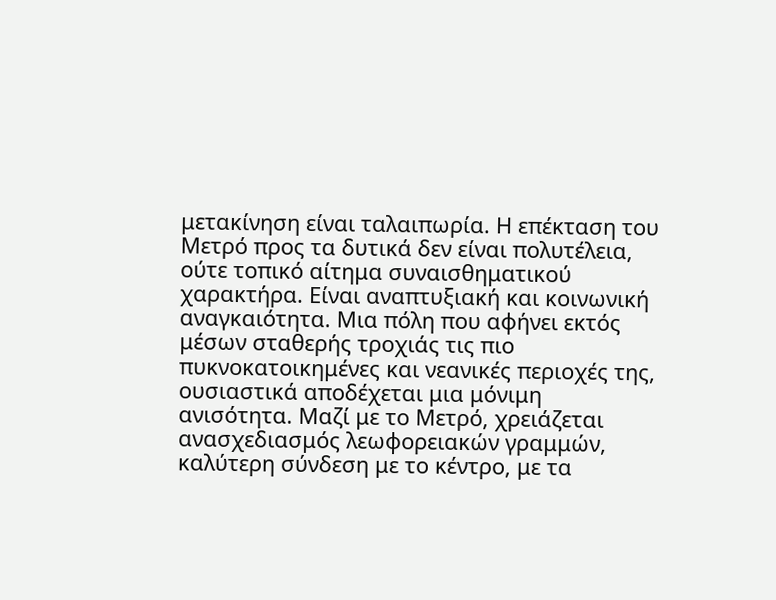μετακίνηση είναι ταλαιπωρία. Η επέκταση του Μετρό προς τα δυτικά δεν είναι πολυτέλεια, ούτε τοπικό αίτημα συναισθηματικού χαρακτήρα. Είναι αναπτυξιακή και κοινωνική αναγκαιότητα. Μια πόλη που αφήνει εκτός μέσων σταθερής τροχιάς τις πιο πυκνοκατοικημένες και νεανικές περιοχές της, ουσιαστικά αποδέχεται μια μόνιμη ανισότητα. Μαζί με το Μετρό, χρειάζεται ανασχεδιασμός λεωφορειακών γραμμών, καλύτερη σύνδεση με το κέντρο, με τα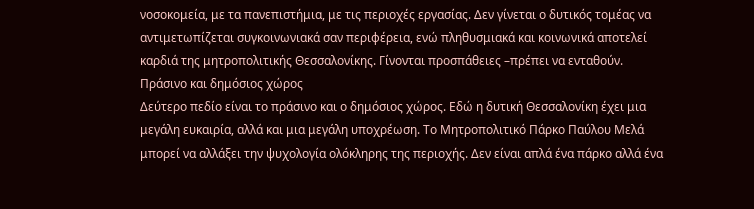νοσοκομεία, με τα πανεπιστήμια, με τις περιοχές εργασίας. Δεν γίνεται ο δυτικός τομέας να αντιμετωπίζεται συγκοινωνιακά σαν περιφέρεια, ενώ πληθυσμιακά και κοινωνικά αποτελεί καρδιά της μητροπολιτικής Θεσσαλονίκης. Γίνονται προσπάθειες –πρέπει να ενταθούν.
Πράσινο και δημόσιος χώρος
Δεύτερο πεδίο είναι το πράσινο και ο δημόσιος χώρος. Εδώ η δυτική Θεσσαλονίκη έχει μια μεγάλη ευκαιρία, αλλά και μια μεγάλη υποχρέωση. Το Μητροπολιτικό Πάρκο Παύλου Μελά μπορεί να αλλάξει την ψυχολογία ολόκληρης της περιοχής. Δεν είναι απλά ένα πάρκο αλλά ένα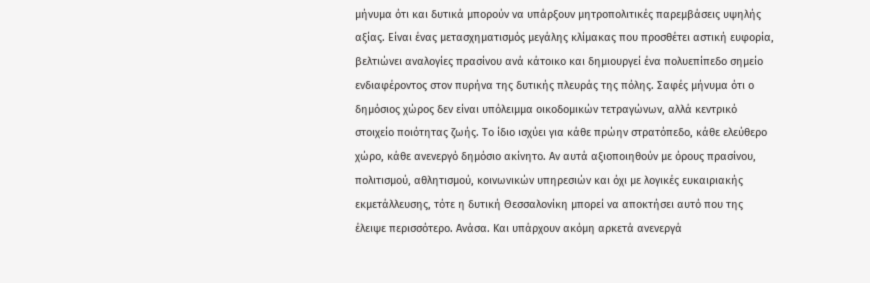μήνυμα ότι και δυτικά μπορούν να υπάρξουν μητροπολιτικές παρεμβάσεις υψηλής αξίας. Είναι ένας μετασχηματισμός μεγάλης κλίμακας που προσθέτει αστική ευφορία, βελτιώνει αναλογίες πρασίνου ανά κάτοικο και δημιουργεί ένα πολυεπίπεδο σημείο ενδιαφέροντος στον πυρήνα της δυτικής πλευράς της πόλης. Σαφές μήνυμα ότι ο δημόσιος χώρος δεν είναι υπόλειμμα οικοδομικών τετραγώνων, αλλά κεντρικό στοιχείο ποιότητας ζωής. Το ίδιο ισχύει για κάθε πρώην στρατόπεδο, κάθε ελεύθερο χώρο, κάθε ανενεργό δημόσιο ακίνητο. Αν αυτά αξιοποιηθούν με όρους πρασίνου, πολιτισμού, αθλητισμού, κοινωνικών υπηρεσιών και όχι με λογικές ευκαιριακής εκμετάλλευσης, τότε η δυτική Θεσσαλονίκη μπορεί να αποκτήσει αυτό που της έλειψε περισσότερο. Ανάσα. Και υπάρχουν ακόμη αρκετά ανενεργά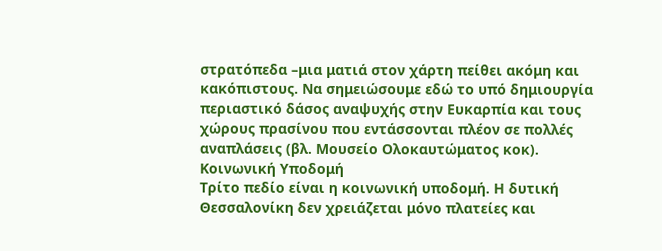στρατόπεδα –μια ματιά στον χάρτη πείθει ακόμη και κακόπιστους. Να σημειώσουμε εδώ το υπό δημιουργία περιαστικό δάσος αναψυχής στην Ευκαρπία και τους χώρους πρασίνου που εντάσσονται πλέον σε πολλές αναπλάσεις (βλ. Μουσείο Ολοκαυτώματος κοκ).
Κοινωνική Υποδομή
Τρίτο πεδίο είναι η κοινωνική υποδομή. Η δυτική Θεσσαλονίκη δεν χρειάζεται μόνο πλατείες και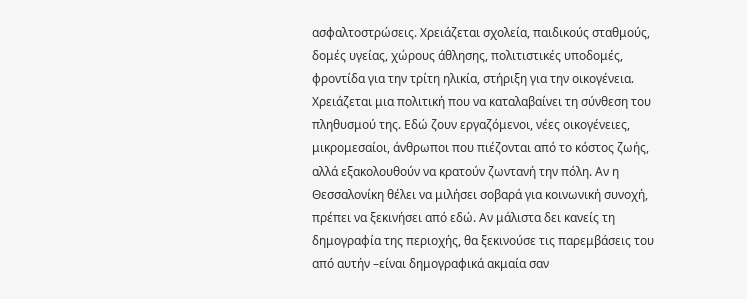ασφαλτοστρώσεις. Χρειάζεται σχολεία, παιδικούς σταθμούς, δομές υγείας, χώρους άθλησης, πολιτιστικές υποδομές, φροντίδα για την τρίτη ηλικία, στήριξη για την οικογένεια. Χρειάζεται μια πολιτική που να καταλαβαίνει τη σύνθεση του πληθυσμού της. Εδώ ζουν εργαζόμενοι, νέες οικογένειες, μικρομεσαίοι, άνθρωποι που πιέζονται από το κόστος ζωής, αλλά εξακολουθούν να κρατούν ζωντανή την πόλη. Αν η Θεσσαλονίκη θέλει να μιλήσει σοβαρά για κοινωνική συνοχή, πρέπει να ξεκινήσει από εδώ. Αν μάλιστα δει κανείς τη δημογραφία της περιοχής, θα ξεκινούσε τις παρεμβάσεις του από αυτήν –είναι δημογραφικά ακμαία σαν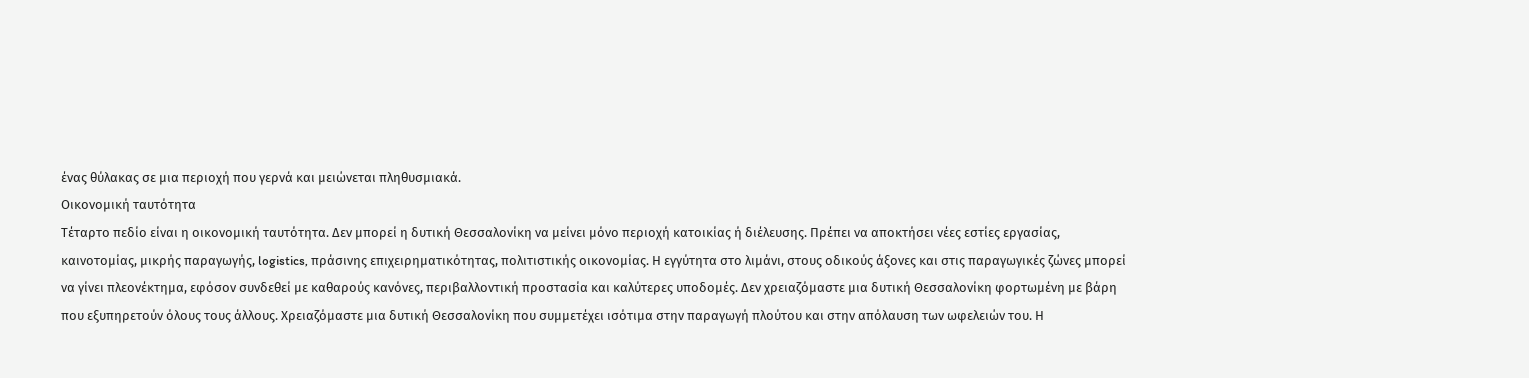ένας θύλακας σε μια περιοχή που γερνά και μειώνεται πληθυσμιακά.
Οικονομική ταυτότητα
Τέταρτο πεδίο είναι η οικονομική ταυτότητα. Δεν μπορεί η δυτική Θεσσαλονίκη να μείνει μόνο περιοχή κατοικίας ή διέλευσης. Πρέπει να αποκτήσει νέες εστίες εργασίας, καινοτομίας, μικρής παραγωγής, logistics, πράσινης επιχειρηματικότητας, πολιτιστικής οικονομίας. Η εγγύτητα στο λιμάνι, στους οδικούς άξονες και στις παραγωγικές ζώνες μπορεί να γίνει πλεονέκτημα, εφόσον συνδεθεί με καθαρούς κανόνες, περιβαλλοντική προστασία και καλύτερες υποδομές. Δεν χρειαζόμαστε μια δυτική Θεσσαλονίκη φορτωμένη με βάρη που εξυπηρετούν όλους τους άλλους. Χρειαζόμαστε μια δυτική Θεσσαλονίκη που συμμετέχει ισότιμα στην παραγωγή πλούτου και στην απόλαυση των ωφελειών του. Η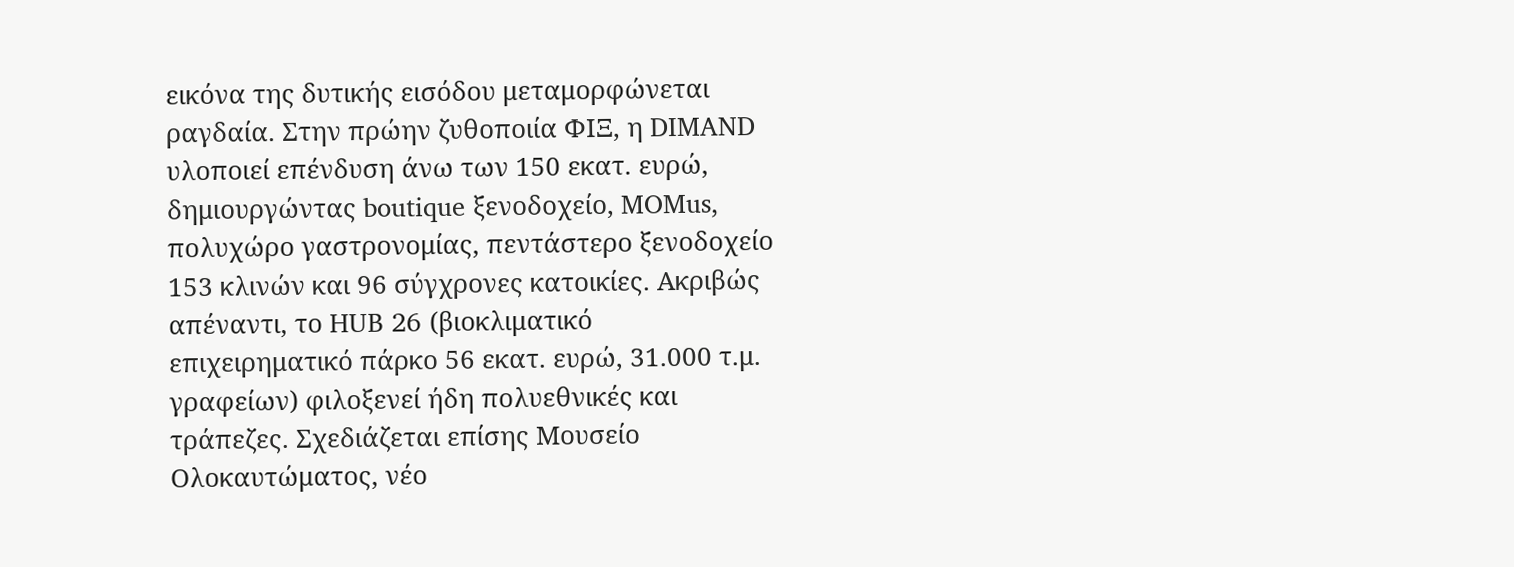εικόνα της δυτικής εισόδου μεταμορφώνεται ραγδαία. Στην πρώην ζυθοποιία ΦΙΞ, η DIMAND υλοποιεί επένδυση άνω των 150 εκατ. ευρώ, δημιουργώντας boutique ξενοδοχείο, MOMus, πολυχώρο γαστρονομίας, πεντάστερο ξενοδοχείο 153 κλινών και 96 σύγχρονες κατοικίες. Ακριβώς απέναντι, το HUB 26 (βιοκλιματικό επιχειρηματικό πάρκο 56 εκατ. ευρώ, 31.000 τ.μ. γραφείων) φιλοξενεί ήδη πολυεθνικές και τράπεζες. Σχεδιάζεται επίσης Μουσείο Ολοκαυτώματος, νέο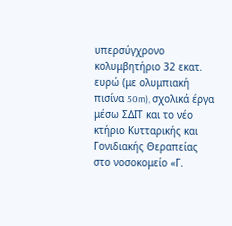υπερσύγχρονο κολυμβητήριο 32 εκατ. ευρώ (με ολυμπιακή πισίνα 50m), σχολικά έργα μέσω ΣΔΙΤ και το νέο κτήριο Κυτταρικής και Γονιδιακής Θεραπείας στο νοσοκομείο «Γ.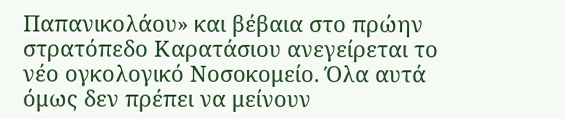Παπανικολάου» και βέβαια στο πρώην στρατόπεδο Καρατάσιου ανεγείρεται το νέο ογκολογικό Νοσοκομείο. Όλα αυτά όμως δεν πρέπει να μείνουν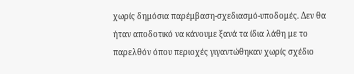χωρίς δημόσια παρέμβαση-σχεδιασμό-υποδομές. Δεν θα ήταν αποδοτικό να κάνουμε ξανά τα ίδια λάθη με το παρελθόν όπου περιοχές γιγαντώθηκαν χωρίς σχέδιο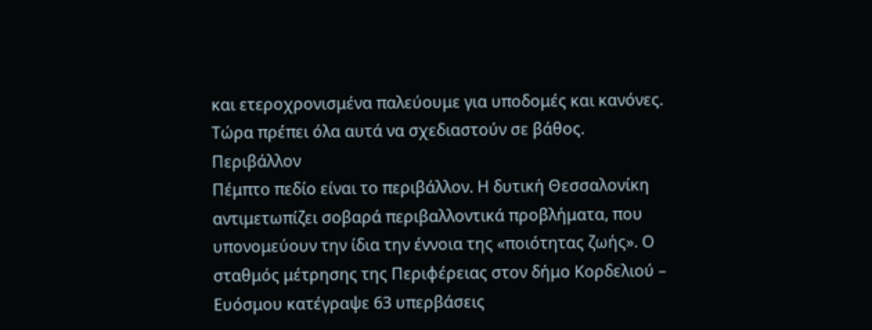και ετεροχρονισμένα παλεύουμε για υποδομές και κανόνες. Τώρα πρέπει όλα αυτά να σχεδιαστούν σε βάθος.
Περιβάλλον
Πέμπτο πεδίο είναι το περιβάλλον. Η δυτική Θεσσαλονίκη αντιμετωπίζει σοβαρά περιβαλλοντικά προβλήματα, που υπονομεύουν την ίδια την έννοια της «ποιότητας ζωής». Ο σταθμός μέτρησης της Περιφέρειας στον δήμο Κορδελιού – Ευόσμου κατέγραψε 63 υπερβάσεις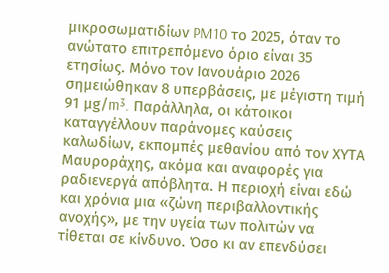μικροσωματιδίων PM10 το 2025, όταν το ανώτατο επιτρεπόμενο όριο είναι 35 ετησίως. Μόνο τον Ιανουάριο 2026 σημειώθηκαν 8 υπερβάσεις, με μέγιστη τιμή 91 μg/m³. Παράλληλα, οι κάτοικοι καταγγέλλουν παράνομες καύσεις καλωδίων, εκπομπές μεθανίου από τον ΧΥΤΑ Μαυροράχης, ακόμα και αναφορές για ραδιενεργά απόβλητα. Η περιοχή είναι εδώ και χρόνια μια «ζώνη περιβαλλοντικής ανοχής», με την υγεία των πολιτών να τίθεται σε κίνδυνο. Όσο κι αν επενδύσει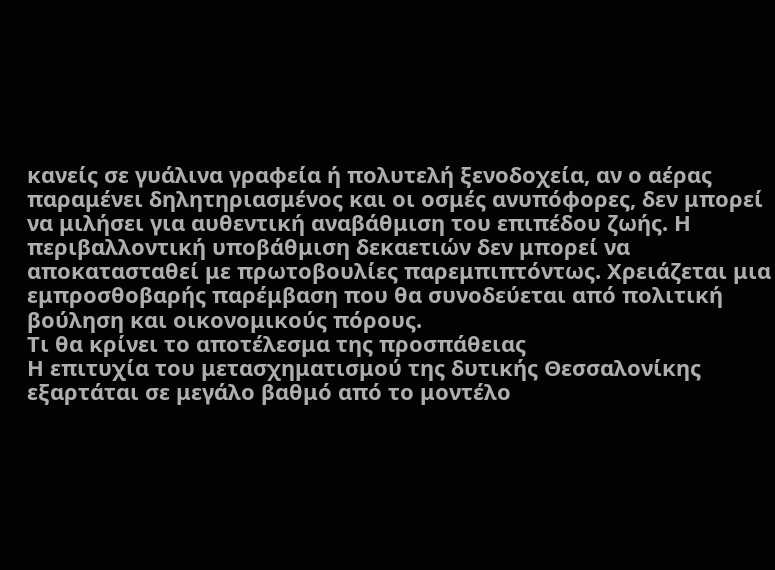κανείς σε γυάλινα γραφεία ή πολυτελή ξενοδοχεία, αν ο αέρας παραμένει δηλητηριασμένος και οι οσμές ανυπόφορες, δεν μπορεί να μιλήσει για αυθεντική αναβάθμιση του επιπέδου ζωής. Η περιβαλλοντική υποβάθμιση δεκαετιών δεν μπορεί να αποκατασταθεί με πρωτοβουλίες παρεμπιπτόντως. Χρειάζεται μια εμπροσθοβαρής παρέμβαση που θα συνοδεύεται από πολιτική βούληση και οικονομικούς πόρους.
Τι θα κρίνει το αποτέλεσμα της προσπάθειας
Η επιτυχία του μετασχηματισμού της δυτικής Θεσσαλονίκης εξαρτάται σε μεγάλο βαθμό από το μοντέλο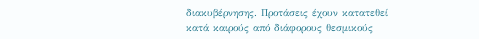διακυβέρνησης. Προτάσεις έχουν κατατεθεί κατά καιρούς από διάφορους θεσμικούς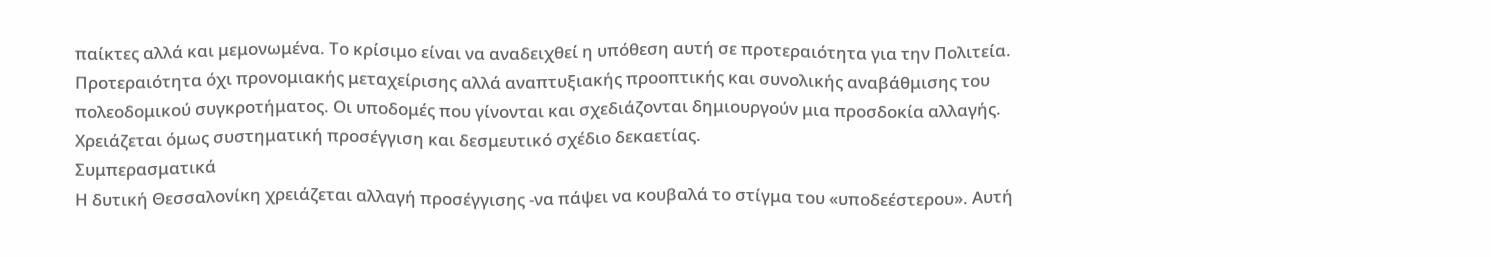παίκτες αλλά και μεμονωμένα. Το κρίσιμο είναι να αναδειχθεί η υπόθεση αυτή σε προτεραιότητα για την Πολιτεία. Προτεραιότητα όχι προνομιακής μεταχείρισης αλλά αναπτυξιακής προοπτικής και συνολικής αναβάθμισης του πολεοδομικού συγκροτήματος. Οι υποδομές που γίνονται και σχεδιάζονται δημιουργούν μια προσδοκία αλλαγής. Χρειάζεται όμως συστηματική προσέγγιση και δεσμευτικό σχέδιο δεκαετίας.
Συμπερασματικά
Η δυτική Θεσσαλονίκη χρειάζεται αλλαγή προσέγγισης -να πάψει να κουβαλά το στίγμα του «υποδεέστερου». Αυτή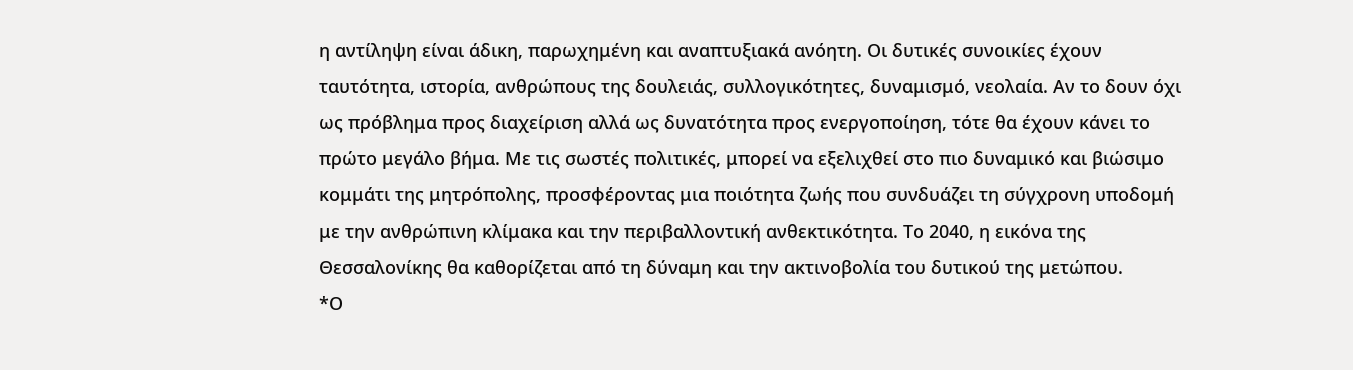η αντίληψη είναι άδικη, παρωχημένη και αναπτυξιακά ανόητη. Οι δυτικές συνοικίες έχουν ταυτότητα, ιστορία, ανθρώπους της δουλειάς, συλλογικότητες, δυναμισμό, νεολαία. Αν το δουν όχι ως πρόβλημα προς διαχείριση αλλά ως δυνατότητα προς ενεργοποίηση, τότε θα έχουν κάνει το πρώτο μεγάλο βήμα. Με τις σωστές πολιτικές, μπορεί να εξελιχθεί στο πιο δυναμικό και βιώσιμο κομμάτι της μητρόπολης, προσφέροντας μια ποιότητα ζωής που συνδυάζει τη σύγχρονη υποδομή με την ανθρώπινη κλίμακα και την περιβαλλοντική ανθεκτικότητα. Το 2040, η εικόνα της Θεσσαλονίκης θα καθορίζεται από τη δύναμη και την ακτινοβολία του δυτικού της μετώπου.
*Ο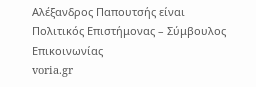Αλέξανδρος Παπουτσής είναι Πολιτικός Επιστήμονας – Σύμβουλος Επικοινωνίας
voria.gr